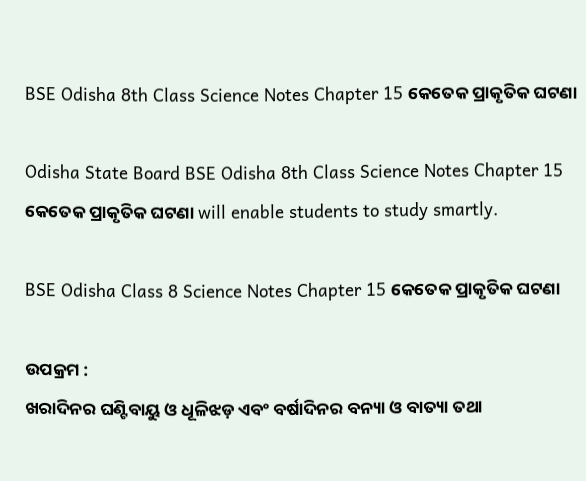BSE Odisha 8th Class Science Notes Chapter 15 କେତେକ ପ୍ରାକୃତିକ ଘଟଣା

Odisha State Board BSE Odisha 8th Class Science Notes Chapter 15 କେତେକ ପ୍ରାକୃତିକ ଘଟଣା will enable students to study smartly.

BSE Odisha Class 8 Science Notes Chapter 15 କେତେକ ପ୍ରାକୃତିକ ଘଟଣା

ଉପକ୍ରମ :
ଖରାଦିନର ଘଣ୍ଟିବାୟୁ ଓ ଧୂଳିଝଡ଼ ଏବଂ ବର୍ଷାଦିନର ବନ୍ୟା ଓ ବାତ୍ୟା ତଥା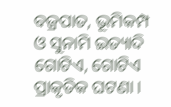ବଜ୍ରପାତ, ଭୂମିକମ୍ପ ଓ ସୁନାମି ଇତ୍ୟାଦି ଗୋଟିଏ, ଗୋଟିଏ ପ୍ରାକୃତିକ ଘଟଣା ।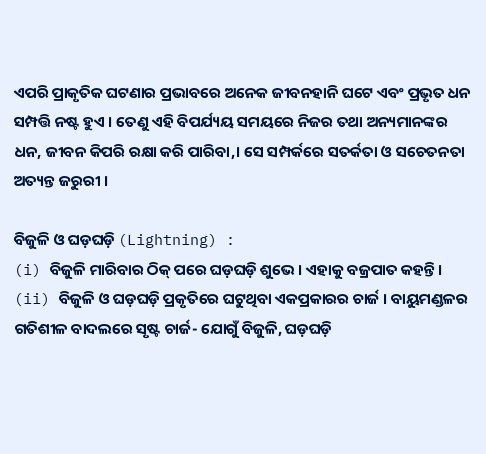ଏପରି ପ୍ରାକୃତିକ ଘଟଣାର ପ୍ରଭାବରେ ଅନେକ ଜୀବନହାନି ଘଟେ ଏବଂ ପ୍ରଭୃତ ଧନ ସମ୍ପତ୍ତି ନଷ୍ଟ ହୁଏ । ତେଣୁ ଏହି ବିପର୍ଯ୍ୟୟ ସମୟରେ ନିଜର ତଥା ଅନ୍ୟମାନଙ୍କର ଧନ, ଜୀବନ କିପରି ରକ୍ଷା କରି ପାରିବା,। ସେ ସମ୍ପର୍କରେ ସତର୍କତା ଓ ସଚେତନତା ଅତ୍ୟନ୍ତ ଜରୁରୀ ।

ବିଜୁଳି ଓ ଘଡ଼ଘଡ଼ି (Lightning) :
(i) ବିଜୁଳି ମାରିବାର ଠିକ୍ ପରେ ଘଡ଼ଘଡ଼ି ଶୁଭେ । ଏହାକୁ ବଜ୍ରପାତ କହନ୍ତି ।
(ii) ବିଜୁଳି ଓ ଘଡ଼ଘଡ଼ି ପ୍ରକୃତିରେ ଘଟୁଥିବା ଏକପ୍ରକାରର ଚାର୍ଜ । ବାୟୁମଣ୍ଡଳର ଗତିଶୀଳ ବାଦଲରେ ସୃଷ୍ଟ ଚାର୍ଜ- ଯୋଗୁଁ ବିଜୁଳି, ଘଡ଼ଘଡ଼ି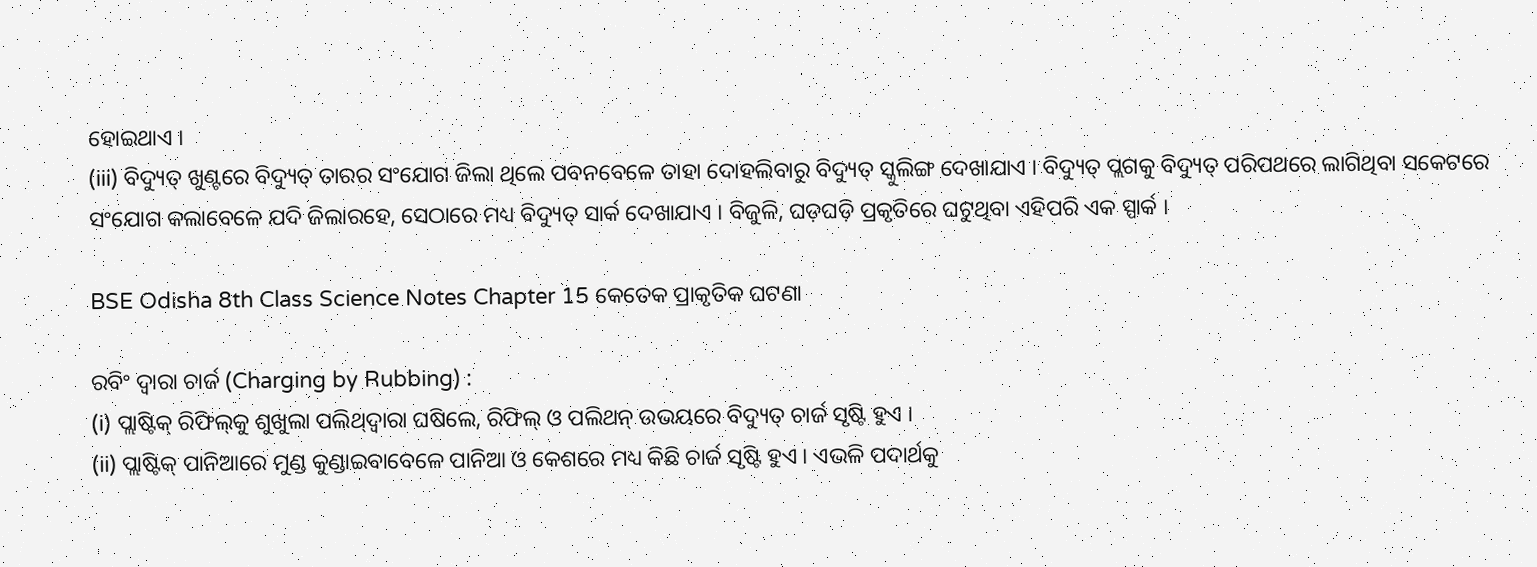ହୋଇଥାଏ ।
(iii) ବିଦ୍ୟୁତ୍ ଖୁଣ୍ଟରେ ବିଦ୍ୟୁତ୍ ତାରର ସଂଯୋଗ ଜିଲା ଥିଲେ ପବନବେଳେ ତାହା ଦୋହଲିବାରୁ ବିଦ୍ୟୁତ୍ ସ୍କୁଲିଙ୍ଗ ଦେଖାଯାଏ । ବିଦ୍ୟୁତ୍ ପ୍ଲଗକୁ ବିଦ୍ୟୁତ୍ ପରିପଥରେ ଲାଗିଥିବା ସକେଟରେ ସଂଯୋଗ କଲାବେଳେ ଯଦି ଜିଲାରହେ, ସେଠାରେ ମଧ୍ୟ ବିଦ୍ୟୁତ୍ ସାର୍କ ଦେଖାଯାଏ । ବିଜୁଳି, ଘଡ଼ଘଡ଼ି ପ୍ରକୃତିରେ ଘଟୁଥିବା ଏହିପରି ଏକ ସ୍ପାର୍କ ।

BSE Odisha 8th Class Science Notes Chapter 15 କେତେକ ପ୍ରାକୃତିକ ଘଟଣା

ରବିଂ ଦ୍ୱାରା ଚାର୍ଜ (Charging by Rubbing) :
(i) ପ୍ଲାଷ୍ଟିକ୍ ରିଫିଲ୍‌କୁ ଶୁଖୁଲା ପଲିଥ୍‌ଦ୍ୱାରା ଘଷିଲେ, ରିଫିଲ୍ ଓ ପଲିଥନ୍ ଉଭୟରେ ବିଦ୍ୟୁତ୍ ଚାର୍ଜ ସୃଷ୍ଟି ହୁଏ ।
(ii) ପ୍ଲାଷ୍ଟିକ୍ ପାନିଆରେ ମୁଣ୍ଡ କୁଣ୍ଡାଇବାବେଳେ ପାନିଆ ଓ କେଶରେ ମଧ୍ୟ କିଛି ଚାର୍ଜ ସୃଷ୍ଟି ହୁଏ । ଏଭଳି ପଦାର୍ଥକୁ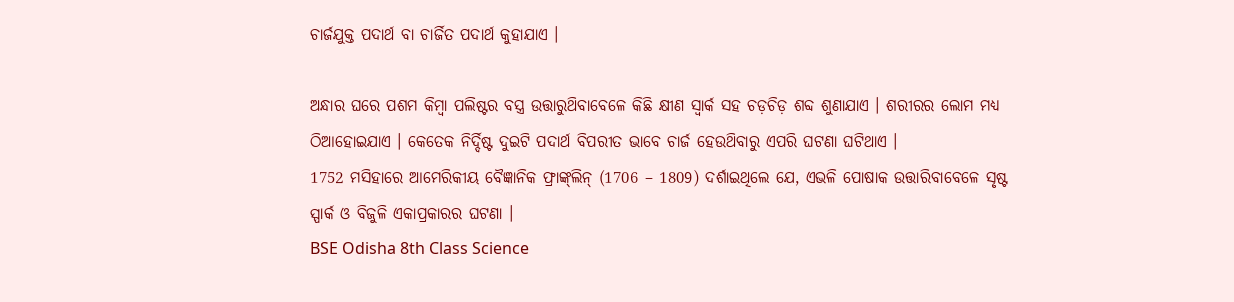ଚାର୍ଜଯୁକ୍ତ ପଦାର୍ଥ ବା ଚାର୍ଜିତ ପଦାର୍ଥ କୁହାଯାଏ ।

ଅନ୍ଧାର ଘରେ ପଶମ କିମ୍ବା ପଲିଷ୍ଟର ବସ୍ତ୍ର ଉତ୍ତାରୁଥ‌ିବାବେଳେ କିଛି କ୍ଷୀଣ ସ୍ୱାର୍କ ସହ ଚଡ଼ଚିଡ଼ ଶବ୍ଦ ଶୁଣାଯାଏ । ଶରୀରର ଲୋମ ମଧ୍ଯ ଠିଆହୋଇଯାଏ । କେତେକ ନିର୍ଦ୍ଦିଷ୍ଟ ଦୁଇଟି ପଦାର୍ଥ ବିପରୀତ ଭାବେ ଚାର୍ଜ ହେଉଥ‌ିବାରୁ ଏପରି ଘଟଣା ଘଟିଥାଏ ।
1752 ମସିହାରେ ଆମେରିକୀୟ ବୈଜ୍ଞାନିକ ଫ୍ରାଙ୍କ୍‌ଲିନ୍‌ (1706 – 1809) ଦର୍ଶାଇଥିଲେ ଯେ, ଏଭଳି ପୋଷାକ ଉତ୍ତାରିବାବେଳେ ସୃଷ୍ଟ ସ୍ପାର୍କ ଓ ବିଜୁଳି ଏକାପ୍ରକାରର ଘଟଣା ।
BSE Odisha 8th Class Science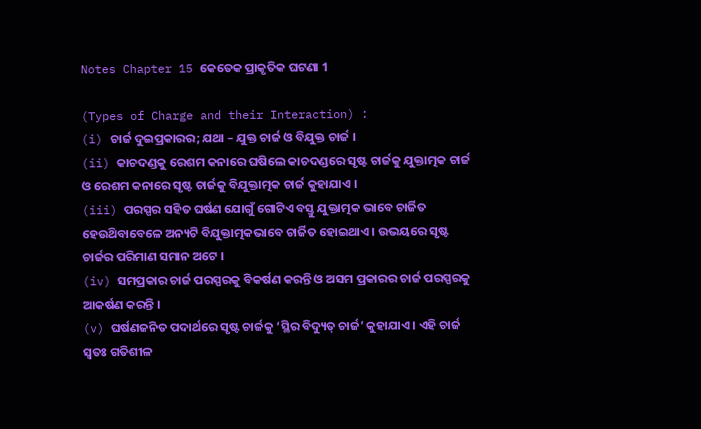Notes Chapter 15 କେତେକ ପ୍ରାକୃତିକ ଘଟଣା 1

(Types of Charge and their Interaction) :
(i) ଚାର୍ଜ ଦୁଇପ୍ରକାରର; ଯଥା – ଯୁକ୍ତ ଚାର୍ଜ ଓ ବିଯୁକ୍ତ ଚାର୍ଜ ।
(ii) କାଚଦଣ୍ଡକୁ ରେଶମ କନାରେ ଘଷିଲେ କାଚଦଣ୍ଡରେ ସୃଷ୍ଟ ଚାର୍ଜକୁ ଯୁକ୍ତାତ୍ମକ ଚାର୍ଜ ଓ ରେଶମ କନାରେ ସୃଷ୍ଟ ଚାର୍ଜକୁ ବିଯୁକ୍ତାତ୍ମକ ଚାର୍ଜ କୁହାଯାଏ ।
(iii) ପରସ୍ପର ସହିତ ଘର୍ଷଣ ଯୋଗୁଁ ଗୋଟିଏ ବସ୍ତୁ ଯୁକ୍ତାତ୍ମକ ଭାବେ ଚାର୍ଜିତ ହେଉଥ‌ିବାବେଳେ ଅନ୍ୟଟି ବିଯୁକ୍ତାତ୍ମକଭାବେ ଚାର୍ଜିତ ହୋଇଥାଏ । ଉଭୟରେ ସୃଷ୍ଟ ଚାର୍ଜର ପରିମାଣ ସମାନ ଅଟେ ।
(iv) ସମପ୍ରକାର ଚାର୍ଜ ପରସ୍ପରକୁ ବିକର୍ଷଣ କରନ୍ତି ଓ ଅସମ ପ୍ରକାରର ଚାର୍ଜ ପରସ୍ପରକୁ ଆକର୍ଷଣ କରନ୍ତି ।
(v) ଘର୍ଷଣଜନିତ ପଦାର୍ଥରେ ସୃଷ୍ଟ ଚାର୍ଜକୁ ‘ସ୍ଥିର ବିଦ୍ୟୁତ୍ ଚାର୍ଜ’ କୁହାଯାଏ । ଏହି ଚାର୍ଜ ସ୍ଵତଃ ଗତିଶୀଳ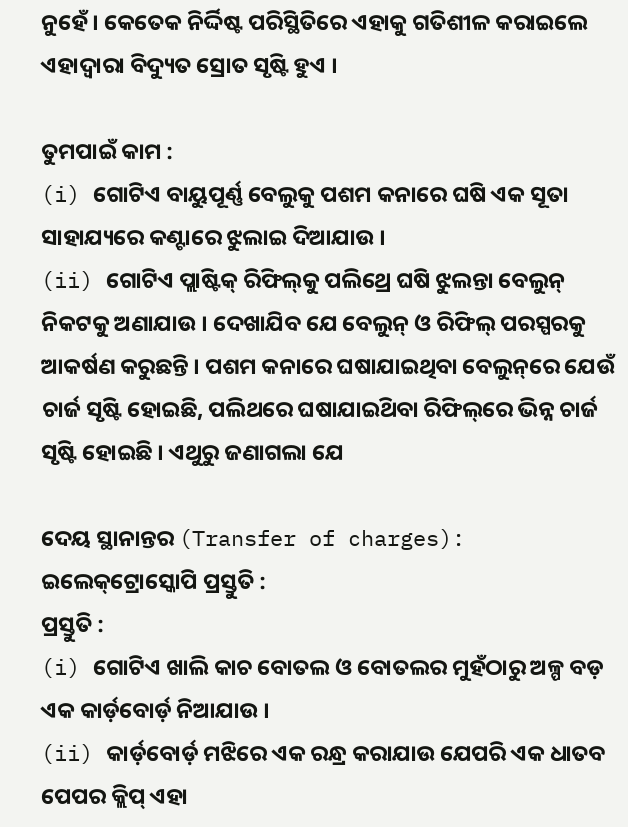ନୁହେଁ । କେତେକ ନିର୍ଦ୍ଦିଷ୍ଟ ପରିସ୍ଥିତିରେ ଏହାକୁ ଗତିଶୀଳ କରାଇଲେ ଏହାଦ୍ଵାରା ବିଦ୍ୟୁତ ସ୍ରୋତ ସୃଷ୍ଟି ହୁଏ ।

ତୁମପାଇଁ କାମ :
(i) ଗୋଟିଏ ବାୟୁପୂର୍ଣ୍ଣ ବେଲୁକୁ ପଶମ କନାରେ ଘଷି ଏକ ସୂତା ସାହାଯ୍ୟରେ କଣ୍ଟାରେ ଝୁଲାଇ ଦିଆଯାଉ ।
(ii) ଗୋଟିଏ ପ୍ଲାଷ୍ଟିକ୍ ରିଫିଲ୍‌କୁ ପଲିଥ୍ରେ ଘଷି ଝୁଲନ୍ତା ବେଲୁନ୍ ନିକଟକୁ ଅଣାଯାଉ । ଦେଖାଯିବ ଯେ ବେଲୁନ୍ ଓ ରିଫିଲ୍ ପରସ୍ପରକୁ ଆକର୍ଷଣ କରୁଛନ୍ତି । ପଶମ କନାରେ ଘଷାଯାଇଥିବା ବେଲୁନ୍‌ରେ ଯେଉଁ ଚାର୍ଜ ସୃଷ୍ଟି ହୋଇଛି, ପଲିଥରେ ଘଷାଯାଇଥ‌ିବା ରିଫିଲ୍‌ରେ ଭିନ୍ନ ଚାର୍ଜ ସୃଷ୍ଟି ହୋଇଛି । ଏଥୁରୁ ଜଣାଗଲା ଯେ

ଦେୟ ସ୍ଥାନାନ୍ତର (Transfer of charges):
ଇଲେକ୍‌ଟ୍ରୋସ୍କୋପି ପ୍ରସ୍ତୁତି :
ପ୍ରସ୍ତୁତି :
(i) ଗୋଟିଏ ଖାଲି କାଚ ବୋତଲ ଓ ବୋତଲର ମୁହଁଠାରୁ ଅଳ୍ପ ବଡ଼ ଏକ କାର୍ଡ଼ବୋର୍ଡ଼ ନିଆଯାଉ ।
(ii) କାର୍ଡ଼ବୋର୍ଡ଼ ମଝିରେ ଏକ ରନ୍ଧ୍ର କରାଯାଉ ଯେପରି ଏକ ଧାତବ ପେପର କ୍ଲିପ୍ ଏହା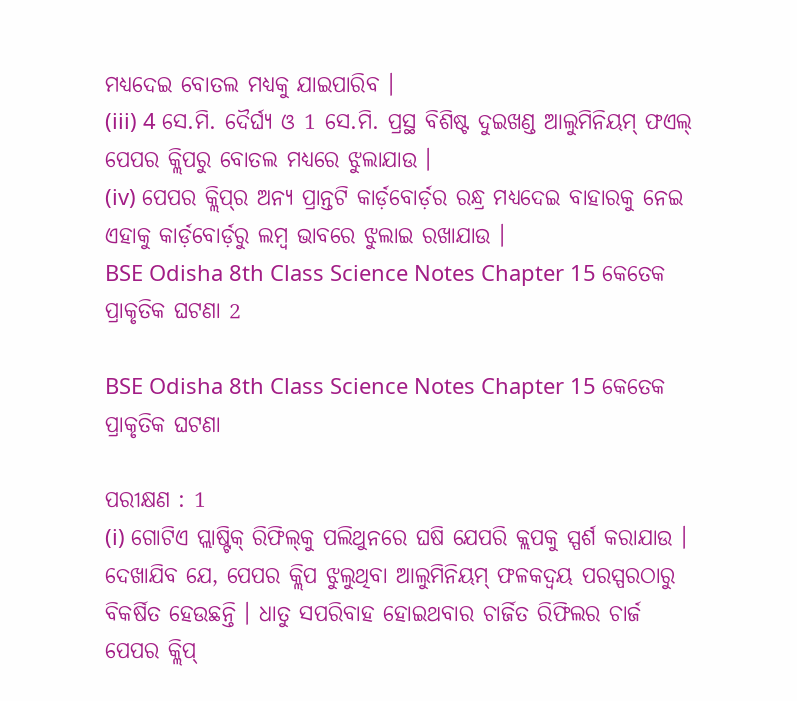ମଧ୍ୟଦେଇ ବୋତଲ ମଧ୍ୟକୁ ଯାଇପାରିବ ।
(iii) 4 ସେ.ମି. ଦୈର୍ଘ୍ୟ ଓ 1 ସେ.ମି. ପ୍ରସ୍ଥ ବିଶିଷ୍ଟ ଦୁଇଖଣ୍ଡ ଆଲୁମିନିୟମ୍ ଫଏଲ୍ ପେପର କ୍ଲିପରୁ ବୋତଲ ମଧ୍ଯରେ ଝୁଲାଯାଉ ।
(iv) ପେପର କ୍ଲିପ୍‌ର ଅନ୍ୟ ପ୍ରାନ୍ତଟି କାର୍ଡ଼ବୋର୍ଡ଼ର ରନ୍ଧ୍ର ମଧ୍ୟଦେଇ ବାହାରକୁ ନେଇ ଏହାକୁ କାର୍ଡ଼ବୋର୍ଡ଼ରୁ ଲମ୍ବ ଭାବରେ ଝୁଲାଇ ରଖାଯାଉ ।
BSE Odisha 8th Class Science Notes Chapter 15 କେତେକ ପ୍ରାକୃତିକ ଘଟଣା 2

BSE Odisha 8th Class Science Notes Chapter 15 କେତେକ ପ୍ରାକୃତିକ ଘଟଣା

ପରୀକ୍ଷଣ : 1
(i) ଗୋଟିଏ ପ୍ଲାଷ୍ଟିକ୍ ରିଫିଲ୍‌କୁ ପଲିଥୁନରେ ଘଷି ଯେପରି କ୍ଲପକୁ ସ୍ପର୍ଶ କରାଯାଉ ।
ଦେଖାଯିବ ଯେ, ପେପର କ୍ଲିପ ଝୁଲୁଥିବା ଆଲୁମିନିୟମ୍ ଫଳକଦ୍ବୟ ପରସ୍ପରଠାରୁ ବିକର୍ଷିତ ହେଉଛନ୍ତି । ଧାତୁ ସପରିବାହ ହୋଇଥବାର ଚାର୍ଜିତ ରିଫିଲର ଚାର୍ଜ ପେପର କ୍ଲିପ୍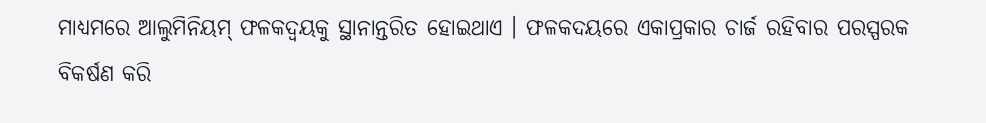ମାଧ୍ୟମରେ ଆଲୁମିନିୟମ୍ ଫଳକଦ୍ୱୟକୁ ସ୍ଥାନାନ୍ତରିତ ହୋଇଥାଏ । ଫଳକଦୟରେ ଏକାପ୍ରକାର ଚାର୍ଜ ରହିବାର ପରସ୍ପରକ ବିକର୍ଷଣ କରି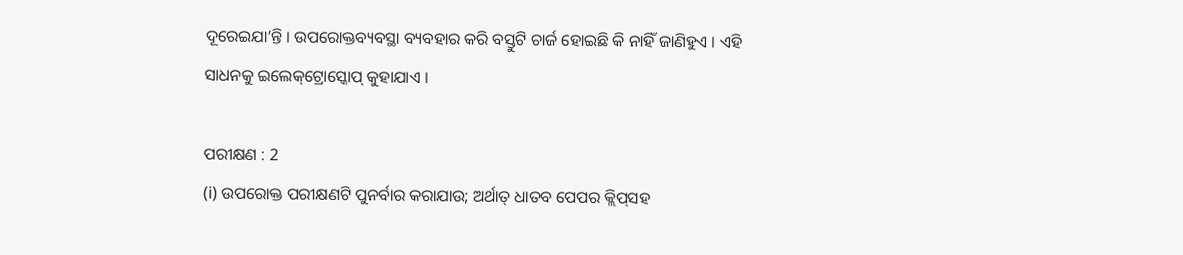ଦୂରେଇଯା’ନ୍ତି । ଉପରୋକ୍ତବ୍ୟବସ୍ଥା ବ୍ୟବହାର କରି ବସ୍ତୁଟି ଚାର୍ଜ ହୋଇଛି କି ନାହିଁ ଜାଣିହୁଏ । ଏହି ସାଧନକୁ ଇଲେକ୍‌ଟ୍ରୋସ୍କୋପ୍ କୁହାଯାଏ ।

ପରୀକ୍ଷଣ : 2
(i) ଉପରୋକ୍ତ ପରୀକ୍ଷଣଟି ପୁନର୍ବାର କରାଯାଉ; ଅର୍ଥାତ୍ ଧାତବ ପେପର କ୍ଲିପ୍‌ସହ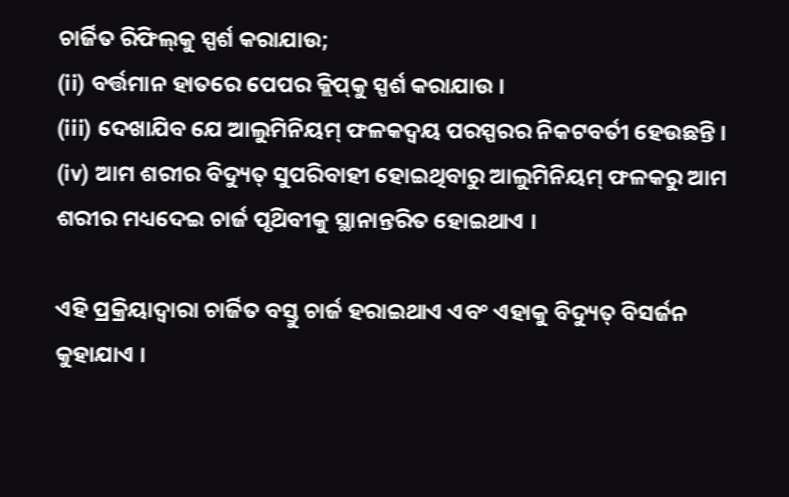ଚାର୍ଜିତ ରିଫିଲ୍‌କୁ ସ୍ପର୍ଶ କରାଯାଉ;
(ii) ବର୍ତ୍ତମାନ ହାତରେ ପେପର କ୍ଲିପ୍‌କୁ ସ୍ପର୍ଶ କରାଯାଉ ।
(iii) ଦେଖାଯିବ ଯେ ଆଲୁମିନିୟମ୍ ଫଳକଦ୍ବୟ ପରସ୍ପରର ନିକଟବର୍ତୀ ହେଉଛନ୍ତି ।
(iv) ଆମ ଶରୀର ବିଦ୍ୟୁତ୍ ସୁପରିବାହୀ ହୋଇଥିବାରୁ ଆଲୁମିନିୟମ୍ ଫଳକରୁ ଆମ ଶରୀର ମଧ୍ୟଦେଇ ଚାର୍ଜ ପୃଥ‌ିବୀକୁ ସ୍ଥାନାନ୍ତରିତ ହୋଇଥାଏ ।

ଏହି ପ୍ରକ୍ରିୟାଦ୍ବାରା ଚାର୍ଜିତ ବସ୍ତୁ ଚାର୍ଜ ହରାଇଥାଏ ଏବଂ ଏହାକୁ ବିଦ୍ୟୁତ୍ ବିସର୍ଜନ କୁହାଯାଏ ।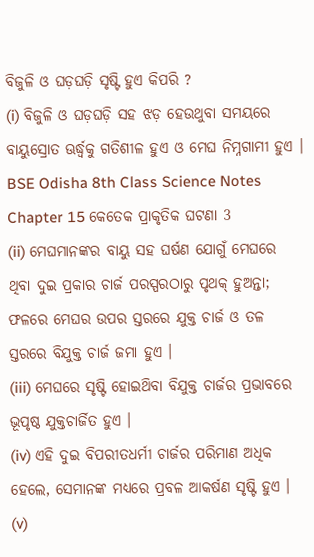ବିଜୁଳି ଓ ଘଡ଼ଘଡ଼ି ସୃଷ୍ଟି ହୁଏ କିପରି ?
(i) ବିଜୁଳି ଓ ଘଡ଼ଘଡ଼ି ସହ ଝଡ଼ ହେଉଥୁବା ସମୟରେ ବାୟୁସ୍ରୋତ ଊର୍ଦ୍ଧ୍ବକୁ ଗତିଶୀଳ ହୁଏ ଓ ମେଘ ନିମ୍ନଗାମୀ ହୁଏ ।
BSE Odisha 8th Class Science Notes Chapter 15 କେତେକ ପ୍ରାକୃତିକ ଘଟଣା 3
(ii) ମେଘମାନଙ୍କର ବାୟୁ ସହ ଘର୍ଷଣ ଯୋଗୁଁ ମେଘରେ ଥିବା ଦୁଇ ପ୍ରକାର ଚାର୍ଜ ପରସ୍ପରଠାରୁ ପୃଥକ୍ ହୁଅନ୍ତା; ଫଳରେ ମେଘର ଉପର ସ୍ତରରେ ଯୁକ୍ତ ଚାର୍ଜ ଓ ତଳ ସ୍ତରରେ ବିଯୁକ୍ତ ଚାର୍ଜ ଜମା ହୁଏ ।
(iii) ମେଘରେ ସୃଷ୍ଟି ହୋଇଥ‌ିବା ବିଯୁକ୍ତ ଚାର୍ଜର ପ୍ରଭାବରେ ଭୂପୃଷ୍ଠ ଯୁକ୍ତଚାର୍ଜିତ ହୁଏ ।
(iv) ଏହି ଦୁଇ ବିପରୀତଧର୍ମୀ ଚାର୍ଜର ପରିମାଣ ଅଧିକ ହେଲେ, ସେମାନଙ୍କ ମଧ୍ୟରେ ପ୍ରବଳ ଆକର୍ଷଣ ସୃଷ୍ଟି ହୁଏ ।
(v)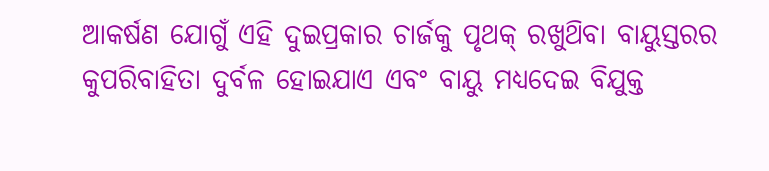ଆକର୍ଷଣ ଯୋଗୁଁ ଏହି ଦୁଇପ୍ରକାର ଚାର୍ଜକୁ ପୃଥକ୍ ରଖୁଥ‌ିବା ବାୟୁସ୍ତରର କୁପରିବାହିତା ଦୁର୍ବଳ ହୋଇଯାଏ ଏବଂ ବାୟୁ ମଧ୍ୟଦେଇ ବିଯୁକ୍ତ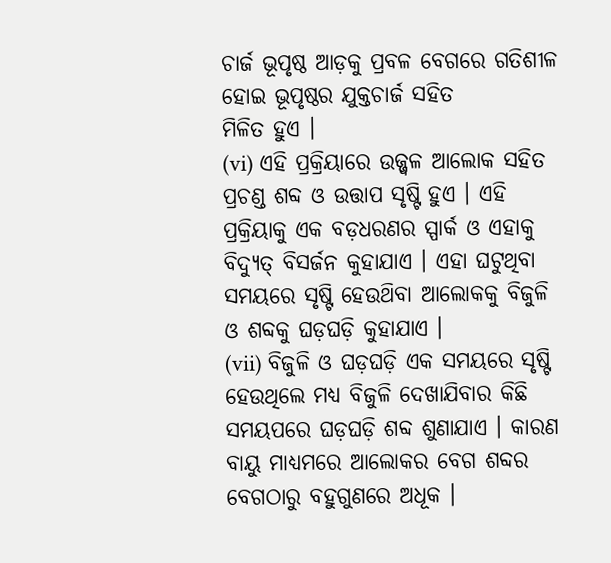ଚାର୍ଜ ଭୂପୃଷ୍ଠ ଆଡ଼କୁ ପ୍ରବଳ ବେଗରେ ଗତିଶୀଳ ହୋଇ ଭୂପୃଷ୍ଠର ଯୁକ୍ତଚାର୍ଜ ସହିତ
ମିଳିତ ହୁଏ ।
(vi) ଏହି ପ୍ରକ୍ରିୟାରେ ଉଜ୍ଜ୍ବଳ ଆଲୋକ ସହିତ ପ୍ରଚଣ୍ଡ ଶବ୍ଦ ଓ ଉତ୍ତାପ ସୃଷ୍ଟି ହୁଏ । ଏହି ପ୍ରକ୍ରିୟାକୁ ଏକ ବଡ଼ଧରଣର ସ୍ପାର୍କ ଓ ଏହାକୁ ବିଦ୍ୟୁତ୍ ବିସର୍ଜନ କୁହାଯାଏ । ଏହା ଘଟୁଥିବା ସମୟରେ ସୃଷ୍ଟି ହେଉଥ‌ିବା ଆଲୋକକୁ ବିଜୁଳି ଓ ଶବ୍ଦକୁ ଘଡ଼ଘଡ଼ି କୁହାଯାଏ ।
(vii) ବିଜୁଳି ଓ ଘଡ଼ଘଡ଼ି ଏକ ସମୟରେ ସୃଷ୍ଟି ହେଉଥିଲେ ମଧ୍ୟ ବିଜୁଳି ଦେଖାଯିବାର କିଛି ସମୟପରେ ଘଡ଼ଘଡ଼ି ଶବ୍ଦ ଶୁଣାଯାଏ । କାରଣ ବାୟୁ ମାଧ୍ୟମରେ ଆଲୋକର ବେଗ ଶବ୍ଦର ବେଗଠାରୁ ବହୁଗୁଣରେ ଅଧୂକ ।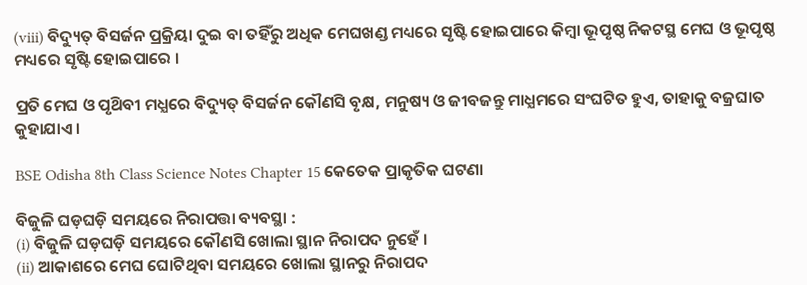(viii) ବିଦ୍ୟୁତ୍ ବିସର୍ଜନ ପ୍ରକ୍ରିୟା ଦୁଇ ବା ତହିଁରୁ ଅଧିକ ମେଘଖଣ୍ଡ ମଧ୍ୟରେ ସୃଷ୍ଟି ହୋଇପାରେ କିମ୍ବା ଭୂପୃଷ୍ଠ ନିକଟସ୍ଥ ମେଘ ଓ ଭୂପୃଷ୍ଠ ମଧ୍ୟରେ ସୃଷ୍ଟି ହୋଇପାରେ ।

ପ୍ରତି ମେଘ ଓ ପୃଥ‌ିବୀ ମଧ୍ଯରେ ବିଦ୍ୟୁତ୍ ବିସର୍ଜନ କୌଣସି ବୃକ୍ଷ, ମନୁଷ୍ୟ ଓ ଜୀବଜନ୍ତୁ ମାଧ୍ଯମରେ ସଂଘଟିତ ହୁଏ, ତାହାକୁ ବଜ୍ରଘାତ କୁହାଯାଏ ।

BSE Odisha 8th Class Science Notes Chapter 15 କେତେକ ପ୍ରାକୃତିକ ଘଟଣା

ବିଜୁଳି ଘଡ଼ଘଡ଼ି ସମୟରେ ନିରାପତ୍ତା ବ୍ୟବସ୍ଥା :
(i) ବିଜୁଳି ଘଡ଼ଘଡ଼ି ସମୟରେ କୌଣସି ଖୋଲା ସ୍ଥାନ ନିରାପଦ ନୁହେଁ ।
(ii) ଆକାଶରେ ମେଘ ଘୋଟିଥିବା ସମୟରେ ଖୋଲା ସ୍ଥାନରୁ ନିରାପଦ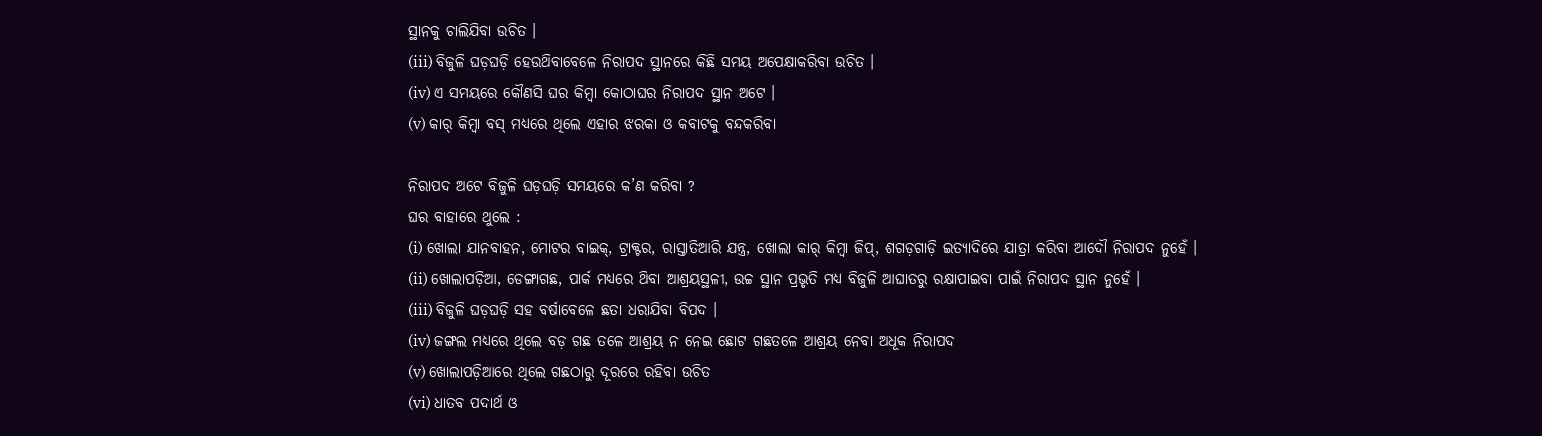ସ୍ଥାନକୁ ଚାଲିଯିବା ଉଚିତ ।
(iii) ବିଜୁଳି ଘଡ଼ଘଡ଼ି ହେଉଥ‌ିବାବେଳେ ନିରାପଦ ସ୍ଥାନରେ କିଛି ସମୟ ଅପେକ୍ଷାକରିବା ଉଚିତ ।
(iv) ଏ ସମୟରେ କୌଣସି ଘର କିମ୍ବା କୋଠାଘର ନିରାପଦ ସ୍ଥାନ ଅଟେ ।
(v) କାର୍ କିମ୍ବା ବସ୍ ମଧ୍ୟରେ ଥିଲେ ଏହାର ଝରକା ଓ କବାଟକୁ ବନ୍ଦକରିବା

ନିରାପଦ ଅଟେ ବିଜୁଳି ଘଡ଼ଘଡ଼ି ସମୟରେ କ’ଣ କରିବା ?
ଘର ବାହାରେ ଥୁଲେ :
(i) ଖୋଲା ଯାନବାହନ, ମୋଟର ବାଇକ୍, ଟ୍ରାକ୍ଟର, ରାସ୍ତାତିଆରି ଯନ୍ତ୍ର, ଖୋଲା କାର୍‌ କିମ୍ବା ଜିପ୍, ଶଗଡ଼ଗାଡ଼ି ଇତ୍ୟାଦିରେ ଯାତ୍ରା କରିବା ଆଦୌ ନିରାପଦ ନୁହେଁ ।
(ii) ଖୋଲାପଡ଼ିଆ, ଡେଙ୍ଗାଗଛ, ପାର୍କ ମଧ୍ୟରେ ଥ‌ିବା ଆଶ୍ରୟସ୍ଥଳୀ, ଉଚ୍ଚ ସ୍ଥାନ ପ୍ରଭୃତି ମଧ୍ୟ ବିଜୁଳି ଆଘାତରୁ ରକ୍ଷାପାଇବା ପାଇଁ ନିରାପଦ ସ୍ଥାନ ନୁହେଁ ।
(iii) ବିଜୁଳି ଘଡ଼ଘଡ଼ି ସହ ବର୍ଷାବେଳେ ଛତା ଧରାଯିବା ବିପଦ ।
(iv) ଜଙ୍ଗଲ ମଧ୍ୟରେ ଥିଲେ ବଡ଼ ଗଛ ତଳେ ଆଶ୍ରୟ ନ ନେଇ ଛୋଟ ଗଛତଳେ ଆଶ୍ରୟ ନେବା ଅଧୂକ ନିରାପଦ
(v) ଖୋଲାପଡ଼ିଆରେ ଥିଲେ ଗଛଠାରୁ ଦୂରରେ ରହିବା ଉଚିତ
(vi) ଧାତବ ପଦାର୍ଥ ଓ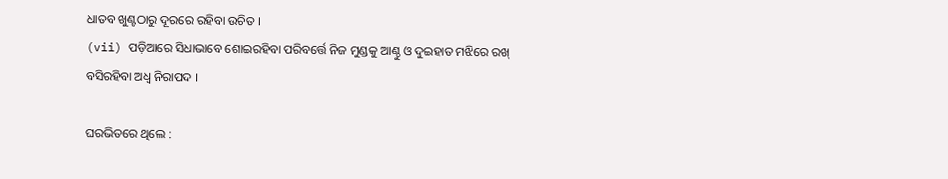ଧାତବ ଖୁଣ୍ଟଠାରୁ ଦୂରରେ ରହିବା ଉଚିତ ।
(vii) ପଡ଼ିଆରେ ସିଧାଭାବେ ଶୋଇରହିବା ପରିବର୍ତ୍ତେ ନିଜ ମୁଣ୍ଡକୁ ଆଣ୍ଠୁ ଓ ଦୁଇହାତ ମଝିରେ ରଖ୍ ବସିରହିବା ଅଧ୍ଵ ନିରାପଦ ।

ଘରଭିତରେ ଥିଲେ :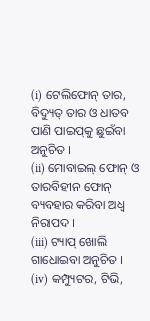(i) ଟେଲିଫୋନ୍ ତାର, ବିଦ୍ୟୁତ୍ ତାର ଓ ଧାତବ ପାଣି ପାଇପ୍‌କୁ ଛୁଇଁବା ଅନୁଚିତ ।
(ii) ମୋବାଇଲ୍ ଫୋନ୍ ଓ ତାରବିହୀନ ଫୋନ୍‌ ବ୍ୟବହାର କରିବା ଅଧ୍ଵ ନିରାପଦ ।
(iii) ଟ୍ୟାପ୍ ଖୋଲି ଗାଧୋଇବା ଅନୁଚିତ ।
(iv) କମ୍ପ୍ୟୁଟର, ଟିଭି,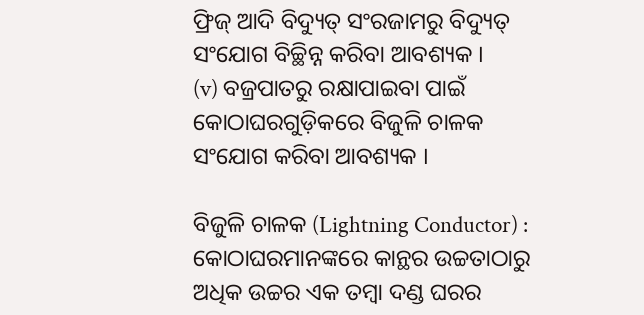ଫ୍ରିଜ୍ ଆଦି ବିଦ୍ୟୁତ୍ ସଂରଜାମରୁ ବିଦ୍ୟୁତ୍ ସଂଯୋଗ ବିଚ୍ଛିନ୍ନ କରିବା ଆବଶ୍ୟକ ।
(v) ବଜ୍ରପାତରୁ ରକ୍ଷାପାଇବା ପାଇଁ କୋଠାଘରଗୁଡ଼ିକରେ ବିଜୁଳି ଚାଳକ ସଂଯୋଗ କରିବା ଆବଶ୍ୟକ ।

ବିଜୁଳି ଚାଳକ (Lightning Conductor) :
କୋଠାଘରମାନଙ୍କରେ କାନ୍ଥର ଉଚ୍ଚତାଠାରୁ ଅଧିକ ଉଚ୍ଚର ଏକ ତମ୍ବା ଦଣ୍ଡ ଘରର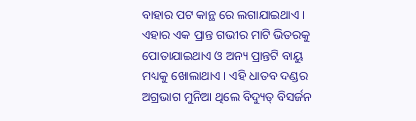ବାହାର ପଟ କାନ୍ଥ ରେ ଲଗାଯାଇଥାଏ । ଏହାର ଏକ ପ୍ରାନ୍ତ ଗଭୀର ମାଟି ଭିତରକୁ ପୋତାଯାଇଥାଏ ଓ ଅନ୍ୟ ପ୍ରାନ୍ତଟି ବାୟୁ ମଧ୍ୟକୁ ଖୋଲାଥାଏ । ଏହି ଧାତବ ଦଣ୍ଡର ଅଗ୍ରଭାଗ ମୁନିଆ ଥିଲେ ବିଦ୍ୟୁତ୍ ବିସର୍ଜନ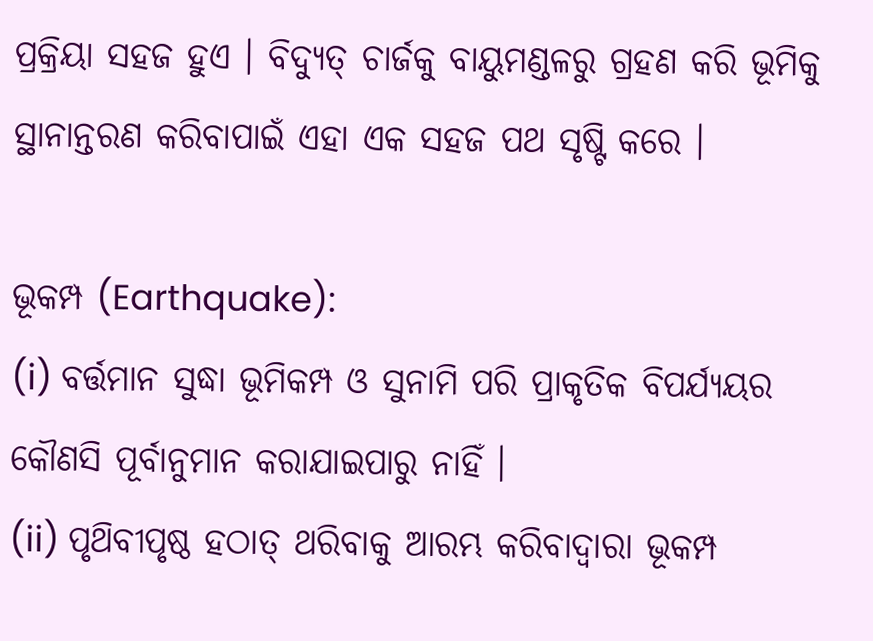ପ୍ରକ୍ରିୟା ସହଜ ହୁଏ । ବିଦ୍ୟୁତ୍ ଚାର୍ଜକୁ ବାୟୁମଣ୍ଡଳରୁ ଗ୍ରହଣ କରି ଭୂମିକୁ ସ୍ଥାନାନ୍ତରଣ କରିବାପାଇଁ ଏହା ଏକ ସହଜ ପଥ ସୃଷ୍ଟି କରେ ।

ଭୂକମ୍ପ (Earthquake):
(i) ବର୍ତ୍ତମାନ ସୁଦ୍ଧା ଭୂମିକମ୍ପ ଓ ସୁନାମି ପରି ପ୍ରାକୃତିକ ବିପର୍ଯ୍ୟୟର କୌଣସି ପୂର୍ବାନୁମାନ କରାଯାଇପାରୁ ନାହିଁ ।
(ii) ପୃଥ‌ିବୀପୃଷ୍ଠ ହଠାତ୍‌ ଥରିବାକୁ ଆରମ୍ଭ କରିବାଦ୍ଵାରା ଭୂକମ୍ପ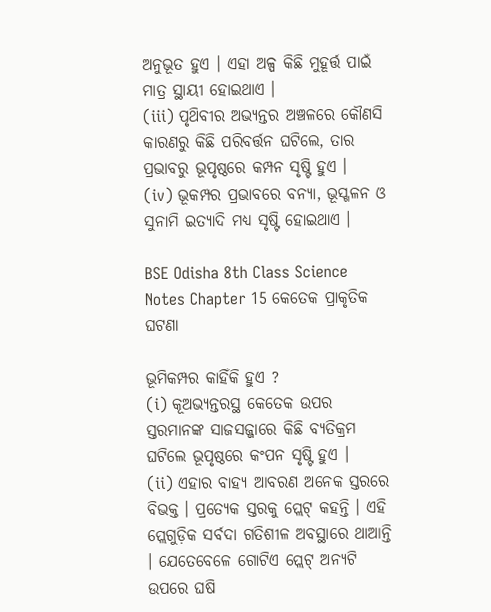ଅନୁଭୂତ ହୁଏ । ଏହା ଅଳ୍ପ କିଛି ମୁହୂର୍ତ୍ତ ପାଇଁ ମାତ୍ର ସ୍ଥାୟୀ ହୋଇଥାଏ ।
(iii) ପୃଥ‌ିବୀର ଅଭ୍ୟନ୍ତର ଅଞ୍ଚଳରେ କୌଣସି କାରଣରୁ କିଛି ପରିବର୍ତ୍ତନ ଘଟିଲେ, ତାର ପ୍ରଭାବରୁ ଭୂପୃଷ୍ଠରେ କମ୍ପନ ସୃଷ୍ଟି ହୁଏ ।
(iv) ଭୂକମ୍ପର ପ୍ରଭାବରେ ବନ୍ୟା, ଭୂସ୍ଖଳନ ଓ ସୁନାମି ଇତ୍ୟାଦି ମଧ୍ଯ ସୃଷ୍ଟି ହୋଇଥାଏ ।

BSE Odisha 8th Class Science Notes Chapter 15 କେତେକ ପ୍ରାକୃତିକ ଘଟଣା

ଭୂମିକମ୍ପର କାହିଁକି ହୁଏ ?
(i) କୂଅଭ୍ୟନ୍ତରସ୍ଥ କେତେକ ଉପର ସ୍ତରମାନଙ୍କ ସାଜସଜ୍ଜାରେ କିଛି ବ୍ୟତିକ୍ରମ ଘଟିଲେ ଭୂପୃଷ୍ଠରେ କଂପନ ସୃଷ୍ଟି ହୁଏ ।
(ii) ଏହାର ବାହ୍ୟ ଆବରଣ ଅନେକ ସ୍ତରରେ ବିଭକ୍ତ । ପ୍ରତ୍ୟେକ ସ୍ତରକୁ ପ୍ଲେଟ୍ କହନ୍ତି । ଏହି ପ୍ଲେଗୁଡ଼ିକ ସର୍ବଦା ଗତିଶୀଳ ଅବସ୍ଥାରେ ଥାଆନ୍ତି । ଯେତେବେଳେ ଗୋଟିଏ ପ୍ଲେଟ୍ ଅନ୍ୟଟି ଉପରେ ଘଷି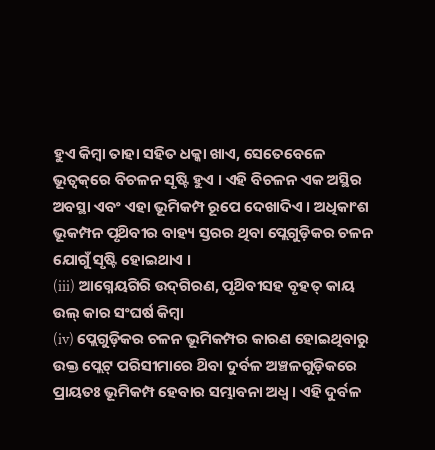ହୁଏ କିମ୍ବା ତାହା ସହିତ ଧକ୍କା ଖାଏ, ସେତେବେଳେ ଭୂତ୍ବକ୍‌ରେ ବିଚଳନ ସୃଷ୍ଟି ହୁଏ । ଏହି ବିଚଳନ ଏକ ଅସ୍ଥିର ଅବସ୍ଥା ଏବଂ ଏହା ଭୂମିକମ୍ପ ରୂପେ ଦେଖାଦିଏ । ଅଧିକାଂଶ ଭୂକମ୍ପନ ପୃଥ‌ିବୀର ବାହ୍ୟ ସ୍ତରର ଥିବା ପ୍ଲେଗୁଡ଼ିକର ଚଳନ ଯୋଗୁଁ ସୃଷ୍ଟି ହୋଇଥାଏ ।
(iii) ଆଗ୍ନେୟଗିରି ଉଦ୍‌ଗିରଣ, ପୃଥ‌ିବୀସହ ବୃହତ୍‌ କାୟ ଉଲ୍ କାର ସଂଘର୍ଷ କିମ୍ବା
(iv) ପ୍ଲେଗୁଡ଼ିକର ଚଳନ ଭୂମିକମ୍ପର କାରଣ ହୋଇଥିବାରୁ ଉକ୍ତ ପ୍ଲେଟ୍ ପରିସୀମାରେ ଥ‌ିବା ଦୁର୍ବଳ ଅଞ୍ଚଳଗୁଡ଼ିକରେ ପ୍ରାୟତଃ ଭୂମିକମ୍ପ ହେବାର ସମ୍ଭାବନା ଅଧ୍ଵ । ଏହି ଦୁର୍ବଳ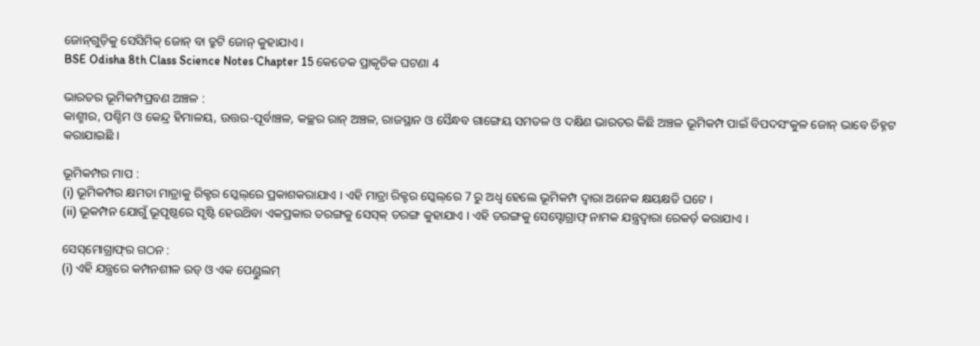ଜୋନ୍‌ଗୁଡ଼ିକୁ ସେସିମିକ୍ ଜୋନ୍ ବା ତ୍ରୁଟି ଜୋନ୍ କୁହାଯାଏ ।
BSE Odisha 8th Class Science Notes Chapter 15 କେତେକ ପ୍ରାକୃତିକ ଘଟଣା 4

ଭାରତର ଭୂମିକମ୍ପପ୍ରବଣ ଅଞ୍ଚଳ :
କାଶ୍ମୀର, ପଶ୍ଚିମ ଓ କେନ୍ଦ୍ର ହିମାଳୟ, ଉତ୍ତର-ପୂର୍ବାଞ୍ଚଳ, କଚ୍ଛର ରାନ୍ ଅଞ୍ଚଳ, ରାଜସ୍ଥାନ ଓ ସୈନ୍ଧବ ଗାଙ୍ଗେୟ ସମତଳ ଓ ଦକ୍ଷିଣ ଭାରତର କିଛି ଅଞ୍ଚଳ ଭୂମିକମ୍ପ ପାଇଁ ବିପଦସଂକୁଳ ଜୋନ୍ ଭାବେ ଚିହ୍ନଟ କରାଯାଇଛି ।

ଭୂମିକମ୍ପର ମାପ :
(i) ଭୂମିକମ୍ପର କ୍ଷମତା ମାତ୍ରାକୁ ରିକ୍ଟର ସ୍କେଲ୍‌ରେ ପ୍ରକାଶକରାଯାଏ । ଏହି ମାତ୍ରା ରିକ୍ଟର ସ୍କେଲ୍‌ରେ 7 ରୁ ଅଧ୍ଵ ହେଲେ ଭୂମିକମ୍ପ ଦ୍ବାରା ଅନେକ କ୍ଷୟକ୍ଷତି ଘଟେ ।
(ii) ଭୂକମ୍ପନ ଯୋଗୁଁ ଭୂପୃଷ୍ଠରେ ସୃଷ୍ଟି ହେଉଥ‌ିବା ଏକପ୍ରକାର ତରଙ୍ଗକୁ ସେସ୍‌କ୍ ତରଙ୍ଗ କୁହାଯାଏ । ଏହି ତରଙ୍ଗକୁ ସେସ୍ଟୋଗ୍ରାଫ୍ ନାମକ ଯନ୍ତ୍ରଦ୍ୱାରା ରେକର୍ଡ଼ କରାଯାଏ ।

ସେସ୍‌ମୋଗ୍ରାଫ୍‌ର ଗଠନ :
(i) ଏହି ଯନ୍ତ୍ରରେ କମ୍ପନଶୀଳ ରଡ୍ ଓ ଏକ ପେଣ୍ଡୁଲମ୍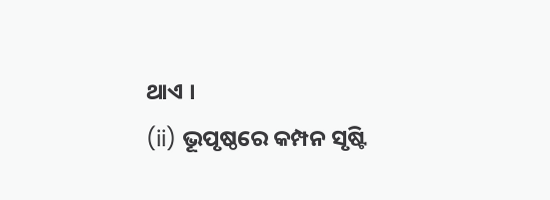ଥାଏ ।
(ii) ଭୂପୃଷ୍ଠରେ କମ୍ପନ ସୃଷ୍ଟି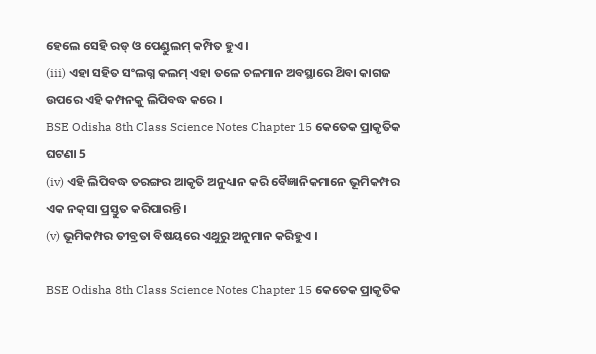ହେଲେ ସେହି ରଡ୍ ଓ ପେଣ୍ଡୁଲମ୍ କମ୍ପିତ ହୁଏ ।
(iii) ଏହା ସହିତ ସଂଲଗ୍ନ କଲମ୍ ଏହା ତଳେ ଚଳମାନ ଅବସ୍ଥାରେ ଥ‌ିବା କାଗଜ ଉପରେ ଏହି କମ୍ପନକୁ ଲିପିବଦ୍ଧ କରେ ।
BSE Odisha 8th Class Science Notes Chapter 15 କେତେକ ପ୍ରାକୃତିକ ଘଟଣା 5
(iv) ଏହି ଲିପିବଦ୍ଧ ତରଙ୍ଗର ଆକୃତି ଅନୁଧ୍ୟାନ କରି ବୈଜ୍ଞାନିକମାନେ ଭୂମିକମ୍ପର ଏକ ନକ୍‌ସା ପ୍ରସ୍ତୁତ କରିପାରନ୍ତି ।
(v) ଭୂମିକମ୍ପର ତୀବ୍ରତା ବିଷୟରେ ଏଥୁରୁ ଅନୁମାନ କରିହୁଏ ।

BSE Odisha 8th Class Science Notes Chapter 15 କେତେକ ପ୍ରାକୃତିକ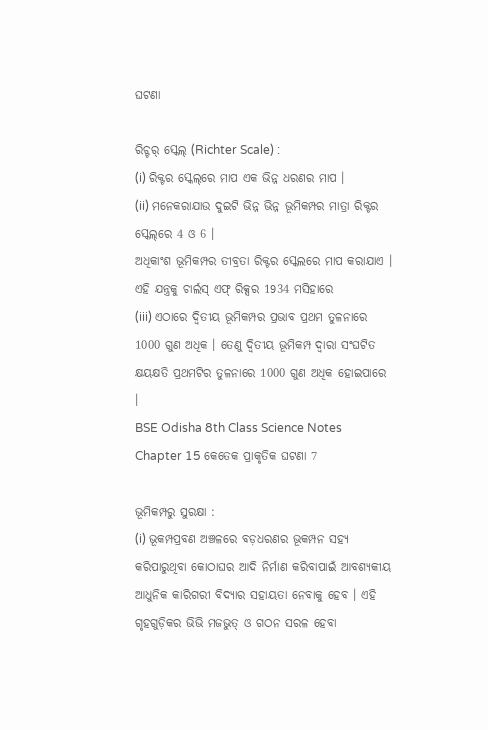ଘଟଣା

ରିଚ୍ଟର୍ ସ୍କେଲ୍ (Richter Scale) :
(i) ରିକ୍ଟର ସ୍କେଲ୍‌ରେ ମାପ ଏକ ଭିନ୍ନ ଧରଣର ମାପ ।
(ii) ମନେକରାଯାଉ ଦୁଇଟି ଭିନ୍ନ ଭିନ୍ନ ଭୂମିକମ୍ପର ମାତ୍ରା ରିକ୍ଟର ସ୍କେଲ୍‌ରେ 4 ଓ 6 ।
ଅଧିକାଂଶ ଭୂମିକମ୍ପର ତୀବ୍ରତା ରିକ୍ଟର ସ୍କେଲରେ ମାପ କରାଯାଏ । ଏହି ଯନ୍ତ୍ରକୁ ଚାର୍ଲସ୍ ଏଫ୍ ରିକ୍ସର 1934 ମସିହାରେ
(iii) ଏଠାରେ ଦ୍ଵିତୀୟ ଭୂମିକମ୍ପର ପ୍ରଭାବ ପ୍ରଥମ ତୁଳନାରେ 1000 ଗୁଣ ଅଧିକ । ତେଣୁ ଦ୍ଵିତୀୟ ଭୂମିକମ୍ପ ଦ୍ବାରା ସଂଘଟିତ କ୍ଷୟକ୍ଷତି ପ୍ରଥମଟିର ତୁଳନାରେ 1000 ଗୁଣ ଅଧିକ ହୋଇପାରେ ।
BSE Odisha 8th Class Science Notes Chapter 15 କେତେକ ପ୍ରାକୃତିକ ଘଟଣା 7

ଭୂମିକମ୍ପରୁ ସୁରକ୍ଷା :
(i) ଭୂକମ୍ପପ୍ରବଣ ଅଞ୍ଚଳରେ ବଡ଼ଧରଣର ଭୂକମ୍ପନ ସହ୍ୟ କରିପାରୁଥିବା କୋଠାଘର ଆଦି ନିର୍ମାଣ କରିବାପାଇଁ ଆବଶ୍ୟକୀୟ ଆଧୁନିକ କାରିଗରୀ ବିଦ୍ୟାର ସହାୟତା ନେବାକୁ ହେବ । ଏହି ଗୃହଗୁଡ଼ିକର ଭିଭି ମଜଭୁତ୍ ଓ ଗଠନ ସରଳ ହେବା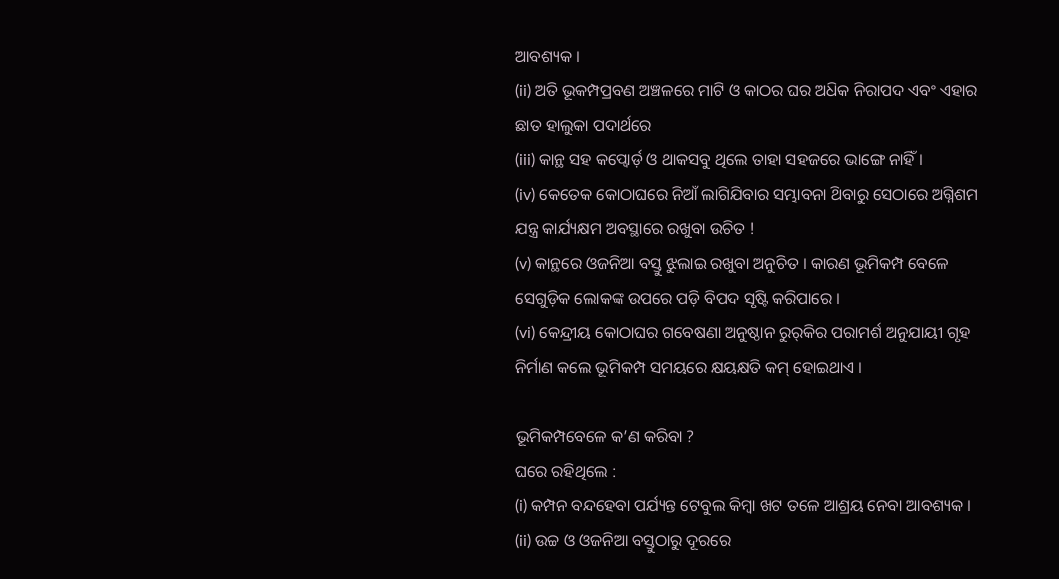ଆବଶ୍ୟକ ।
(ii) ଅତି ଭୂକମ୍ପପ୍ରବଣ ଅଞ୍ଚଳରେ ମାଟି ଓ କାଠର ଘର ଅଧ‌ିକ ନିରାପଦ ଏବଂ ଏହାର ଛାତ ହାଲୁକା ପଦାର୍ଥରେ
(iii) କାନ୍ଥ ସହ କପ୍ବୋର୍ଡ଼ ଓ ଥାକସବୁ ଥିଲେ ତାହା ସହଜରେ ଭାଙ୍ଗେ ନାହିଁ ।
(iv) କେତେକ କୋଠାଘରେ ନିଆଁ ଲାଗିଯିବାର ସମ୍ଭାବନା ଥ‌ିବାରୁ ସେଠାରେ ଅଗ୍ନିଶମ ଯନ୍ତ୍ର କାର୍ଯ୍ୟକ୍ଷମ ଅବସ୍ଥାରେ ରଖୁବା ଉଚିତ !
(v) କାନ୍ଥରେ ଓଜନିଆ ବସ୍ତୁ ଝୁଲାଇ ରଖୁବା ଅନୁଚିତ । କାରଣ ଭୂମିକମ୍ପ ବେଳେ ସେଗୁଡ଼ିକ ଲୋକଙ୍କ ଉପରେ ପଡ଼ି ବିପଦ ସୃଷ୍ଟି କରିପାରେ ।
(vi) କେନ୍ଦ୍ରୀୟ କୋଠାଘର ଗବେଷଣା ଅନୁଷ୍ଠାନ ରୁର୍‌କିର ପରାମର୍ଶ ଅନୁଯାୟୀ ଗୃହ ନିର୍ମାଣ କଲେ ଭୂମିକମ୍ପ ସମୟରେ କ୍ଷୟକ୍ଷତି କମ୍ ହୋଇଥାଏ ।

ଭୂମିକମ୍ପବେଳେ କ’ଣ କରିବା ?
ଘରେ ରହିଥିଲେ :
(i) କମ୍ପନ ବନ୍ଦହେବା ପର୍ଯ୍ୟନ୍ତ ଟେବୁଲ କିମ୍ବା ଖଟ ତଳେ ଆଶ୍ରୟ ନେବା ଆବଶ୍ୟକ ।
(ii) ଉଚ୍ଚ ଓ ଓଜନିଆ ବସ୍ତୁଠାରୁ ଦୂରରେ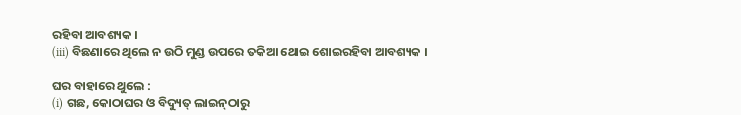ରହିବା ଆବଶ୍ୟକ ।
(iii) ବିଛଣାରେ ଥିଲେ ନ ଉଠି ମୁଣ୍ଡ ଉପରେ ତକିଆ ଥୋଇ ଶୋଇରହିବା ଆବଶ୍ୟକ ।

ଘର ବାହାରେ ଥୁଲେ :
(i) ଗଛ, କୋଠାଘର ଓ ବିଦ୍ୟୁତ୍ ଲାଇନ୍‌ଠାରୁ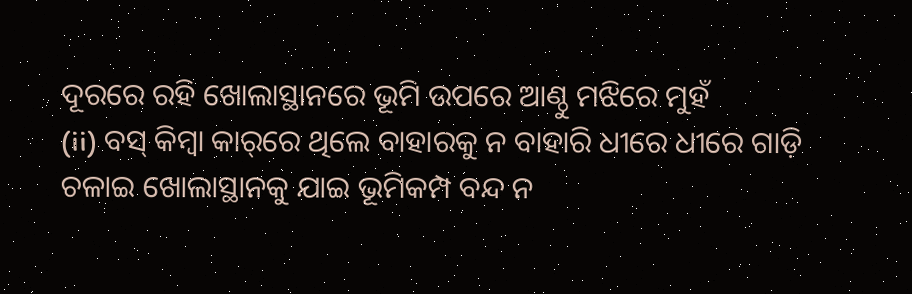ଦୂରରେ ରହି ଖୋଲାସ୍ଥାନରେ ଭୂମି ଉପରେ ଆଣ୍ଠୁ ମଝିରେ ମୁହଁ
(ii) ବସ୍ କିମ୍ବା କାର୍‌ରେ ଥିଲେ ବାହାରକୁ ନ ବାହାରି ଧୀରେ ଧୀରେ ଗାଡ଼ି ଚଳାଇ ଖୋଲାସ୍ଥାନକୁ ଯାଇ ଭୂମିକମ୍ପ ବନ୍ଦ ନ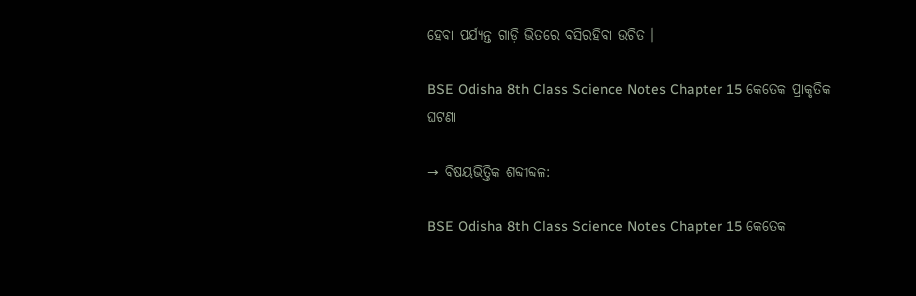ହେବା ପର୍ଯ୍ୟନ୍ତ ଗାଡ଼ି ଭିତରେ ବସିରହିବା ଉଚିତ ।

BSE Odisha 8th Class Science Notes Chapter 15 କେତେକ ପ୍ରାକୃତିକ ଘଟଣା

→ ବିଷୟଭିତ୍ତିକ ଶବ୍ଦୀବ୍ଦଳ:

BSE Odisha 8th Class Science Notes Chapter 15 କେତେକ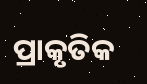ପ୍ରାକୃତିକ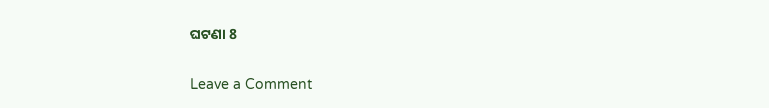ଘଟଣା 8

Leave a Comment